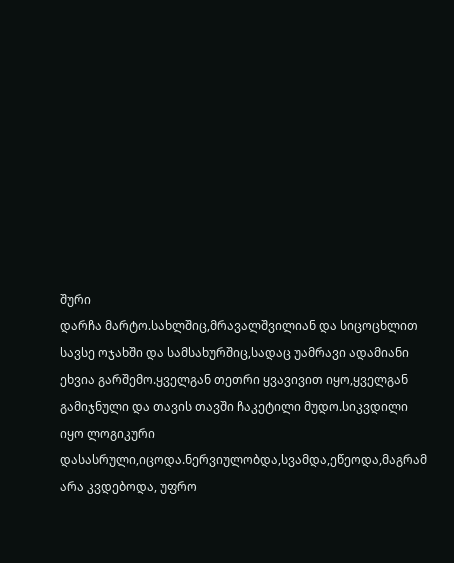შური
დარჩა მარტო.სახლშიც,მრავალშვილიან და სიცოცხლით სავსე ოჯახში და სამსახურშიც,სადაც უამრავი ადამიანი ეხვია გარშემო.ყველგან თეთრი ყვავივით იყო,ყველგან გამიჯნული და თავის თავში ჩაკეტილი მუდო.სიკვდილი იყო ლოგიკური დასასრული,იცოდა.ნერვიულობდა,სვამდა,ეწეოდა,მაგრამ არა კვდებოდა, უფრო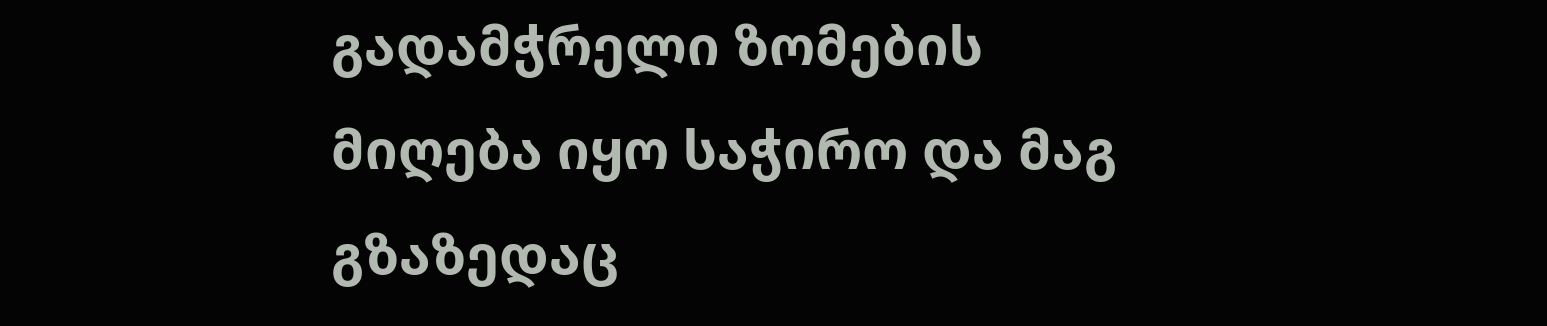გადამჭრელი ზომების მიღება იყო საჭირო და მაგ გზაზედაც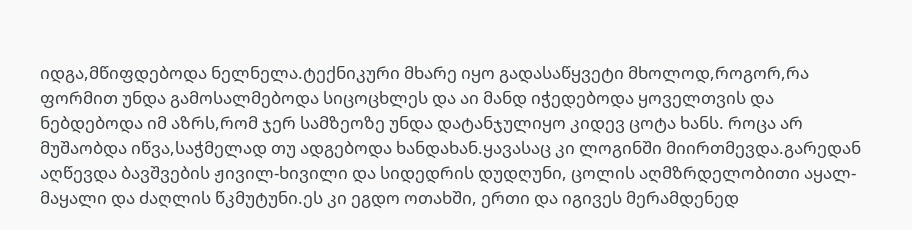იდგა,მწიფდებოდა ნელნელა.ტექნიკური მხარე იყო გადასაწყვეტი მხოლოდ,როგორ,რა ფორმით უნდა გამოსალმებოდა სიცოცხლეს და აი მანდ იჭედებოდა ყოველთვის და ნებდებოდა იმ აზრს,რომ ჯერ სამზეოზე უნდა დატანჯულიყო კიდევ ცოტა ხანს. როცა არ მუშაობდა იწვა,საჭმელად თუ ადგებოდა ხანდახან.ყავასაც კი ლოგინში მიირთმევდა.გარედან აღწევდა ბავშვების ჟივილ-ხივილი და სიდედრის დუდღუნი, ცოლის აღმზრდელობითი აყალ-მაყალი და ძაღლის წკმუტუნი.ეს კი ეგდო ოთახში, ერთი და იგივეს მერამდენედ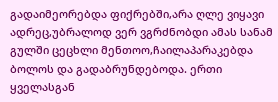გადაიმეორებდა ფიქრებში,არა ღლე ვიყავი ადრეც,უბრალოდ ვერ ვგრძნობდი ამას სანამ გულში ცეცხლი მენთოო,ჩაილაპარაკებდა ბოლოს და გადაბრუნდებოდა. ერთი ყველასგან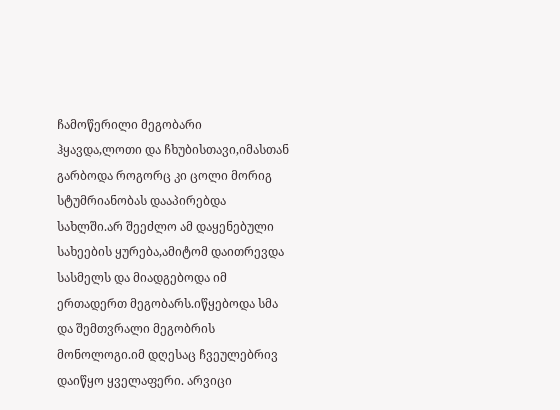ჩამოწერილი მეგობარი ჰყავდა,ლოთი და ჩხუბისთავი,იმასთან გარბოდა როგორც კი ცოლი მორიგ სტუმრიანობას დააპირებდა სახლში.არ შეეძლო ამ დაყენებული სახეების ყურება,ამიტომ დაითრევდა სასმელს და მიადგებოდა იმ ერთადერთ მეგობარს.იწყებოდა სმა და შემთვრალი მეგობრის მონოლოგი.იმ დღესაც ჩვეულებრივ დაიწყო ყველაფერი. არვიცი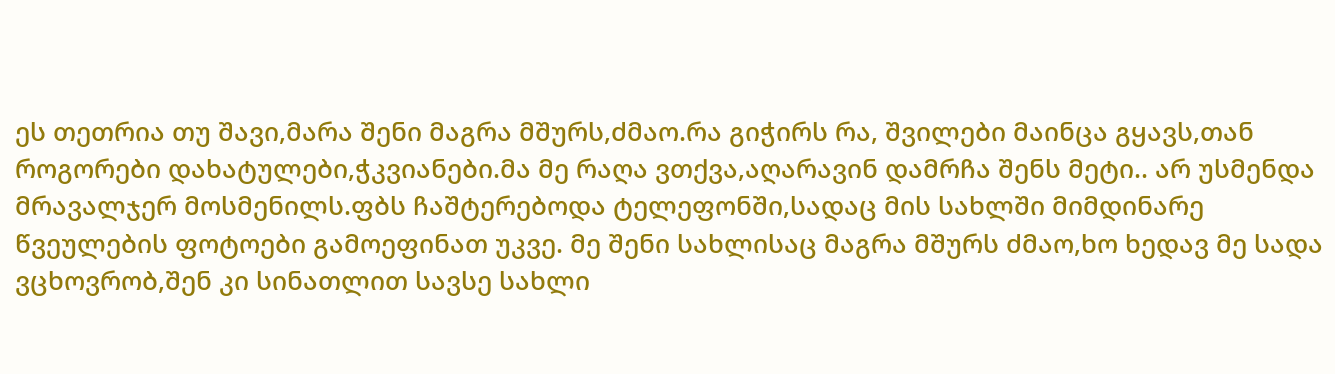ეს თეთრია თუ შავი,მარა შენი მაგრა მშურს,ძმაო.რა გიჭირს რა, შვილები მაინცა გყავს,თან როგორები დახატულები,ჭკვიანები.მა მე რაღა ვთქვა,აღარავინ დამრჩა შენს მეტი.. არ უსმენდა მრავალჯერ მოსმენილს.ფბს ჩაშტერებოდა ტელეფონში,სადაც მის სახლში მიმდინარე წვეულების ფოტოები გამოეფინათ უკვე. მე შენი სახლისაც მაგრა მშურს ძმაო,ხო ხედავ მე სადა ვცხოვრობ,შენ კი სინათლით სავსე სახლი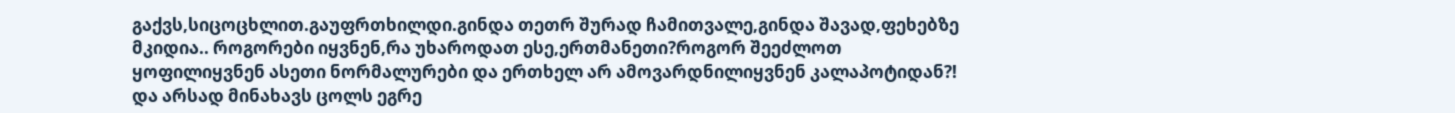გაქვს,სიცოცხლით.გაუფრთხილდი.გინდა თეთრ შურად ჩამითვალე,გინდა შავად,ფეხებზე მკიდია.. როგორები იყვნენ,რა უხაროდათ ესე,ერთმანეთი?როგორ შეეძლოთ ყოფილიყვნენ ასეთი ნორმალურები და ერთხელ არ ამოვარდნილიყვნენ კალაპოტიდან?! და არსად მინახავს ცოლს ეგრე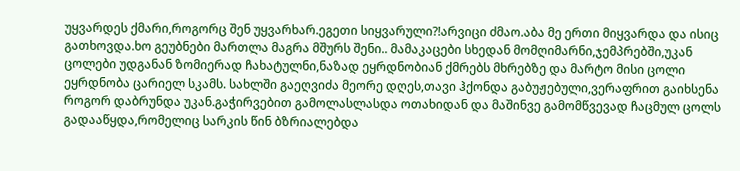უყვარდეს ქმარი,როგორც შენ უყვარხარ.ეგეთი სიყვარული?!არვიცი ძმაო.აბა მე ერთი მიყვარდა და ისიც გათხოვდა.ხო გეუბნები მართლა მაგრა მშურს შენი.. მამაკაცები სხედან მომღიმარნი,ჯემპრებში,უკან ცოლები უდგანან ზომიერად ჩახატულნი,ნაზად ეყრდნობიან ქმრებს მხრებზე და მარტო მისი ცოლი ეყრდნობა ცარიელ სკამს. სახლში გაეღვიძა მეორე დღეს,თავი ჰქონდა გაბუჟებული,ვერაფრით გაიხსენა როგორ დაბრუნდა უკან.გაჭირვებით გამოლასლასდა ოთახიდან და მაშინვე გამომწვევად ჩაცმულ ცოლს გადააწყდა,რომელიც სარკის წინ ბზრიალებდა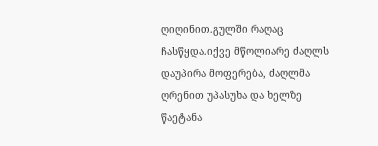ღიღინით.გულში რაღაც ჩასწყდა.იქვე მწოლიარე ძაღლს დაუპირა მოფერება, ძაღლმა ღრენით უპასუხა და ხელზე წაეტანა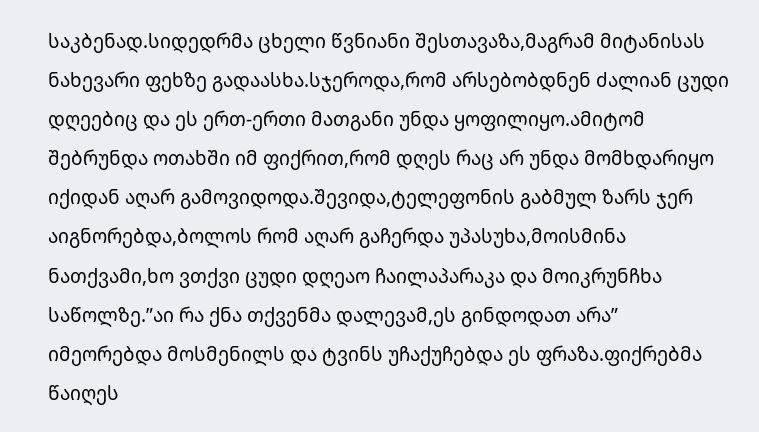საკბენად.სიდედრმა ცხელი წვნიანი შესთავაზა,მაგრამ მიტანისას ნახევარი ფეხზე გადაასხა.სჯეროდა,რომ არსებობდნენ ძალიან ცუდი დღეებიც და ეს ერთ-ერთი მათგანი უნდა ყოფილიყო.ამიტომ შებრუნდა ოთახში იმ ფიქრით,რომ დღეს რაც არ უნდა მომხდარიყო იქიდან აღარ გამოვიდოდა.შევიდა,ტელეფონის გაბმულ ზარს ჯერ აიგნორებდა,ბოლოს რომ აღარ გაჩერდა უპასუხა,მოისმინა ნათქვამი,ხო ვთქვი ცუდი დღეაო ჩაილაპარაკა და მოიკრუნჩხა საწოლზე.”აი რა ქნა თქვენმა დალევამ,ეს გინდოდათ არა” იმეორებდა მოსმენილს და ტვინს უჩაქუჩებდა ეს ფრაზა.ფიქრებმა წაიღეს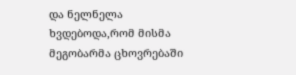და ნელნელა ხვდებოდა,რომ მისმა მეგობარმა ცხოვრებაში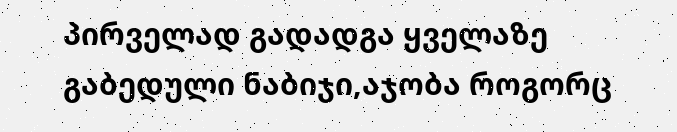პირველად გადადგა ყველაზე გაბედული ნაბიჯი,აჯობა როგორც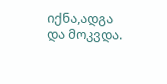იქნა,ადგა და მოკვდა.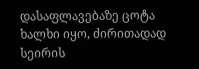დასაფლავებაზე ცოტა ხალხი იყო, ძირითადად სეირის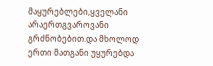მაყურებლები,ყველანი არაერთგვაროვანი გრძნობებით.და მხოლოდ ერთი მათგანი უყურებდა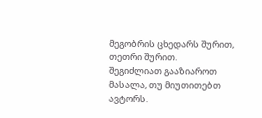მეგობრის ცხედარს შურით, თეთრი შურით.
შეგიძლიათ გააზიაროთ მასალა, თუ მიუთითებთ ავტორს.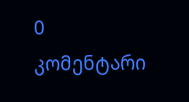0 კომენტარი